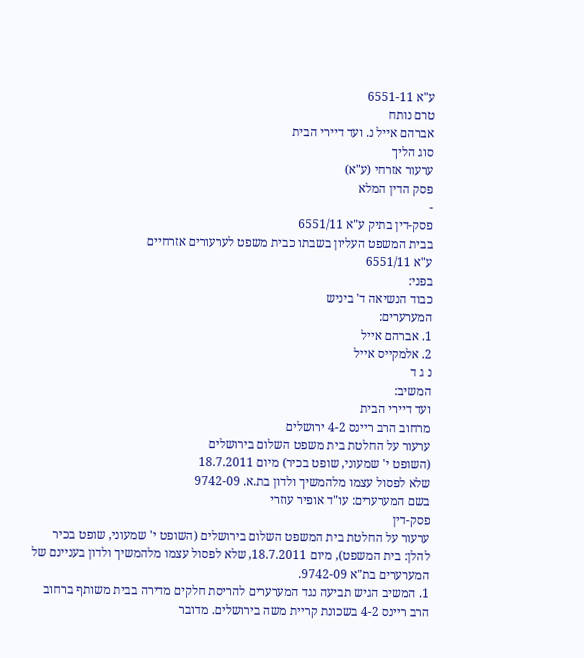ע"א 6551-11
טרם נותח
אברהם אייל נ. ועד דיירי הבית
סוג הליך
ערעור אזרחי (ע"א)
פסק הדין המלא
-
פסק-דין בתיק ע"א 6551/11
בבית המשפט העליון בשבתו כבית משפט לערעורים אזרחיים
ע"א 6551/11
בפני:
כבוד הנשיאה ד' ביניש
המערערים:
1. אברהם אייל
2. אלמקייס אייל
נ ג ד
המשיב:
ועד דיירי הבית
מרחוב הרב ריינס 4-2 ירושלים
ערעור על החלטת בית משפט השלום בירושלים
(השופט י' שמעוני, שופט בכיר) מיום 18.7.2011
שלא לפסול עצמו מלהמשיך ולדון בת.א. 9742-09
בשם המערערים: עו"ד אופיר עוזרי
פסק-דין
ערעור על החלטת בית המשפט השלום בירושלים (השופט י' שמעוני, שופט בכיר להלן: בית המשפט), מיום 18.7.2011, שלא לפסול עצמו מלהמשיך ולדון בעניינם של המערערים בת"א 9742-09.
1. המשיב הגיש תביעה נגד המערערים להריסת חלקים מדירה בבית משותף ברחוב הרב ריינס 4-2 בשכונת קריית משה בירושלים. מדובר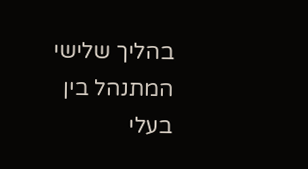בהליך שלישי המתנהל בין בעלי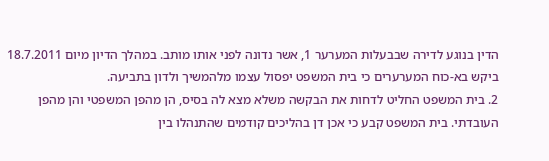הדין בנוגע לדירה שבבעלות המערער 1, אשר נדונה לפני אותו מותב. במהלך הדיון מיום 18.7.2011 ביקש בא-כוח המערערים כי בית המשפט יפסול עצמו מלהמשיך ולדון בתביעה.
2. בית המשפט החליט לדחות את הבקשה משלא מצא לה בסיס, הן מהפן המשפטי והן מהפן העובדתי. בית המשפט קבע כי אכן דן בהליכים קודמים שהתנהלו בין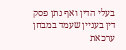בעלי הדין ואף נתן פסק דין בעניין שעמד במבחן ערכאת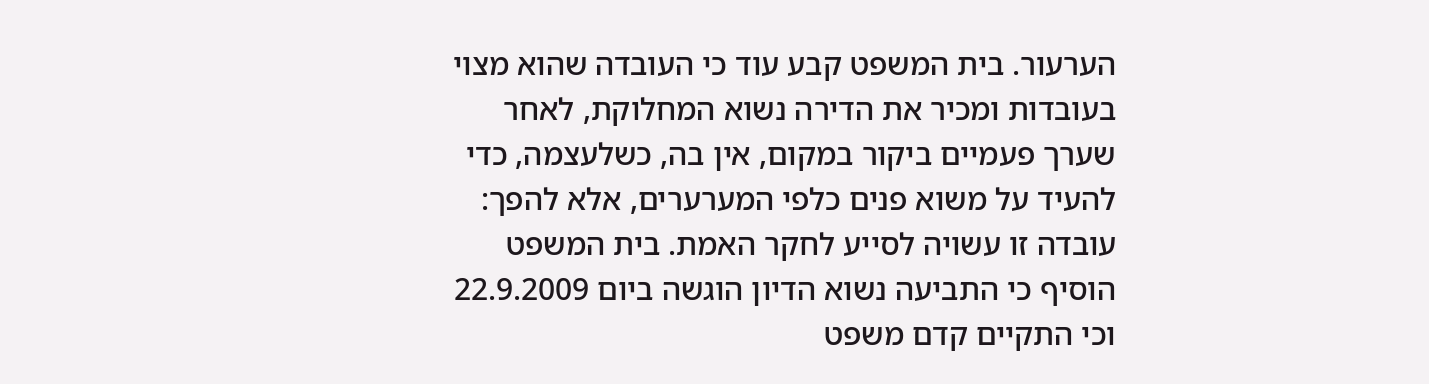הערעור. בית המשפט קבע עוד כי העובדה שהוא מצוי בעובדות ומכיר את הדירה נשוא המחלוקת, לאחר שערך פעמיים ביקור במקום, אין בה, כשלעצמה, כדי להעיד על משוא פנים כלפי המערערים, אלא להפך: עובדה זו עשויה לסייע לחקר האמת. בית המשפט הוסיף כי התביעה נשוא הדיון הוגשה ביום 22.9.2009 וכי התקיים קדם משפט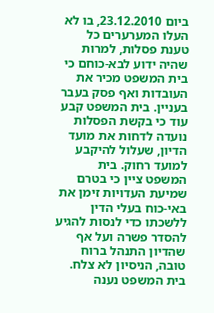ביום 23.12.2010, בו לא העלו המערערים כל טענת פסלות, למרות שהיה ידוע לבא-כוחם כי בית המשפט מכיר את העובדות ואף פסק בעבר בעניין. בית המשפט קבע עוד כי בקשת הפסלות נועדה לדחות את מועד הדיון, שעלול להיקבע למועד רחוק. בית המשפט ציין כי בטרם שמיעת העדויות זימן את באי-כוח בעלי הדין ללשכתו כדי לנסות להגיע להסדר פשרה ועל אף שהדיון התנהל ברוח טובה, הניסיון לא צלח. בית המשפט נענה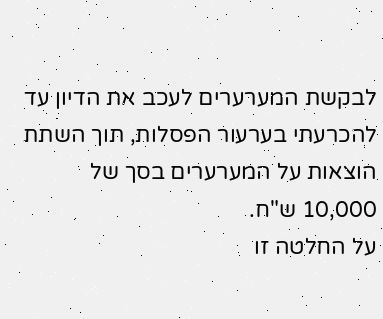לבקשת המערערים לעכב את הדיון עד להכרעתי בערעור הפסלות, תוך השתת הוצאות על המערערים בסך של 10,000 ש"ח.
על החלטה זו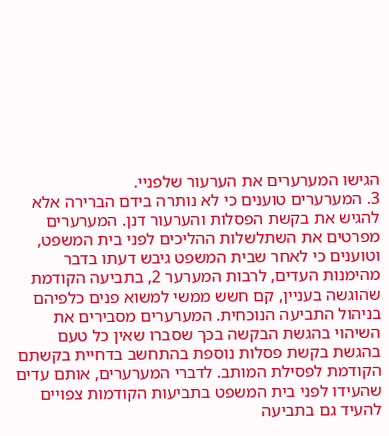הגישו המערערים את הערעור שלפניי.
3. המערערים טוענים כי לא נותרה בידם הברירה אלא להגיש את בקשת הפסלות והערעור דנן. המערערים מפרטים את השתלשלות ההליכים לפני בית המשפט, וטוענים כי לאחר שבית המשפט גיבש דעתו בדבר מהימנות העדים, לרבות המערער 2, בתביעה הקודמת שהוגשה בעניין, קם חשש ממשי למשוא פנים כלפיהם בניהול התביעה הנוכחית. המערערים מסבירים את השיהוי בהגשת הבקשה בכך שסברו שאין כל טעם בהגשת בקשת פסלות נוספת בהתחשב בדחיית בקשתם הקודמת לפסילת המותב. לדברי המערערים, אותם עדים שהעידו לפני בית המשפט בתביעות הקודמות צפויים להעיד גם בתביעה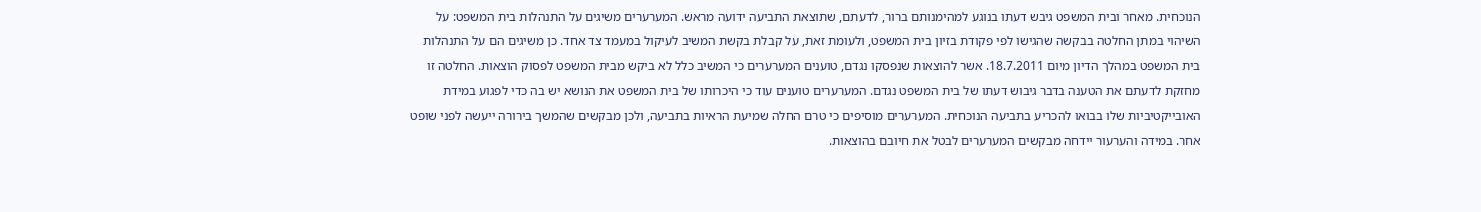הנוכחית. מאחר ובית המשפט גיבש דעתו בנוגע למהימנותם ברור, לדעתם, שתוצאת התביעה ידועה מראש. המערערים משיגים על התנהלות בית המשפט: על השיהוי במתן החלטה בבקשה שהגישו לפי פקודת בזיון בית המשפט, ולעומת זאת, על קבלת בקשת המשיב לעיקול במעמד צד אחד. כן משיגים הם על התנהלות בית המשפט במהלך הדיון מיום 18.7.2011. אשר להוצאות שנפסקו נגדם, טוענים המערערים כי המשיב כלל לא ביקש מבית המשפט לפסוק הוצאות. החלטה זו מחזקת לדעתם את הטענה בדבר גיבוש דעתו של בית המשפט נגדם. המערערים טוענים עוד כי היכרותו של בית המשפט את הנושא יש בה כדי לפגוע במידת האובייקטיביות שלו בבואו להכריע בתביעה הנוכחית. המערערים מוסיפים כי טרם החלה שמיעת הראיות בתביעה, ולכן מבקשים שהמשך בירורה ייעשה לפני שופט אחר. במידה והערעור יידחה מבקשים המערערים לבטל את חיובם בהוצאות.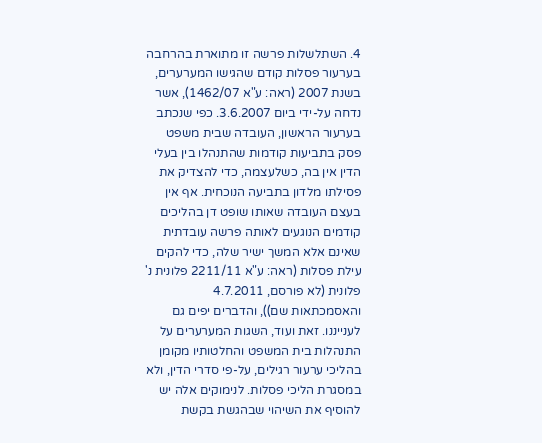4. השתלשלות פרשה זו מתוארת בהרחבה בערעור פסלות קודם שהגישו המערערים, בשנת 2007 (ראה: ע"א 1462/07), אשר נדחה על-ידי ביום 3.6.2007. כפי שנכתב בערעור הראשון, העובדה שבית משפט פסק בתביעות קודמות שהתנהלו בין בעלי הדין אין בה, כשלעצמה, כדי להצדיק את פסילתו מלדון בתביעה הנוכחית. אף אין בעצם העובדה שאותו שופט דן בהליכים קודמים הנוגעים לאותה פרשה עובדתית שאינם אלא המשך ישיר שלה, כדי להקים עילת פסלות (ראה: ע"א 2211/11 פלונית נ' פלונית (לא פורסם, 4.7.2011 והאסמכתאות שם)), והדברים יפים גם לענייננו. זאת ועוד, השגות המערערים על התנהלות בית המשפט והחלטותיו מקומן בהליכי ערעור רגילים, על-פי סדרי הדין, ולא במסגרת הליכי פסלות. לנימוקים אלה יש להוסיף את השיהוי שבהגשת בקשת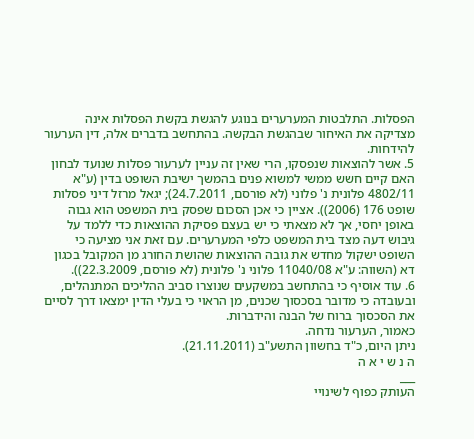הפסלות. התלבטות המערערים בנוגע להגשת בקשת הפסלות אינה מצדיקה את האיחור שבהגשת הבקשה. בהתחשב בדברים אלה, דין הערעור להידחות.
5. אשר להוצאות שנפסקו, הרי שאין זה עניין לערעור פסלות שנועד לבחון האם קיים חשש ממשי למשוא פנים בהמשך ישיבת השופט בדין (ע"א 4802/11 פלונית נ' פלוני (לא פורסם, 24.7.2011); יגאל מרזל דיני פסלות שופט 176 (2006)). אציין כי אכן הסכום שפסק בית המשפט הוא גבוה באופן יחסי, אך לא מצאתי כי יש בעצם פסיקת ההוצאות כדי ללמד על גיבוש דעה מצד בית המשפט כלפי המערערים. עם זאת אני מציעה כי השופט ישקול מחדש את גובה ההוצאות שהושת החורג מן המקובל בכגון דא (השווה: ע"א 11040/08 פלוני נ' פלונית (לא פורסם, 22.3.2009)).
6. עוד אוסיף כי בהתחשב במשקעים שנוצרו סביב ההליכים המתנהלים, ובעובדה כי מדובר בסכסוך שכנים, מן הראוי כי בעלי הדין ימצאו דרך לסיים את הסכסוך ברוח של הבנה והידברות.
כאמור, הערעור נדחה.
ניתן היום, כ"ד בחשוון התשע"ב (21.11.2011).
ה נ ש י א ה
___
העותק כפוף לשינויי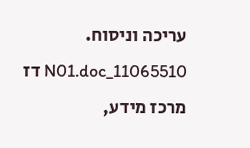עריכה וניסוח. 11065510_N01.doc דז
מרכז מידע,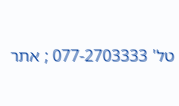טל' 077-2703333 ; אתר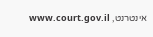אינטרנט, www.court.gov.il